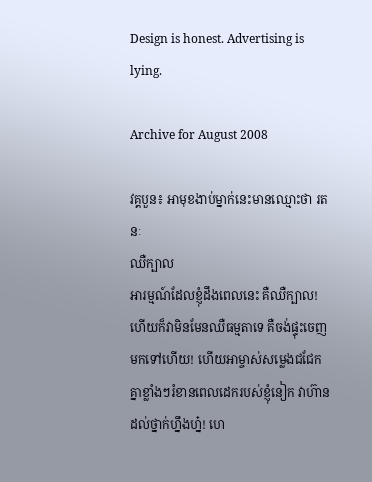Design is honest. Advertising is lying.

Archive for August 2008

វគ្គបួន៖ អាមុខងាប់ម្នាក់នេះមានឈ្មោះថា រតនៈ
ឈឺក្បាល
អារម្មណ៍ដែលខ្ញុំដឹងពេលនេះ គឺឈឺក្បាល! ហើយក៏វាមិនមែនឈឺធម្មតាទេ គឺចង់ផ្ទុះចេញមកទៅហើយ! ហើយអាម្ចាស់សម្លេងជជែក
គ្នាខ្លាំងៗរំខានពេលដេករបស់ខ្ញុំនៀក វាហ៊ានដល់ថ្នាក់ហ្នឹងហ្ន៎! ហេ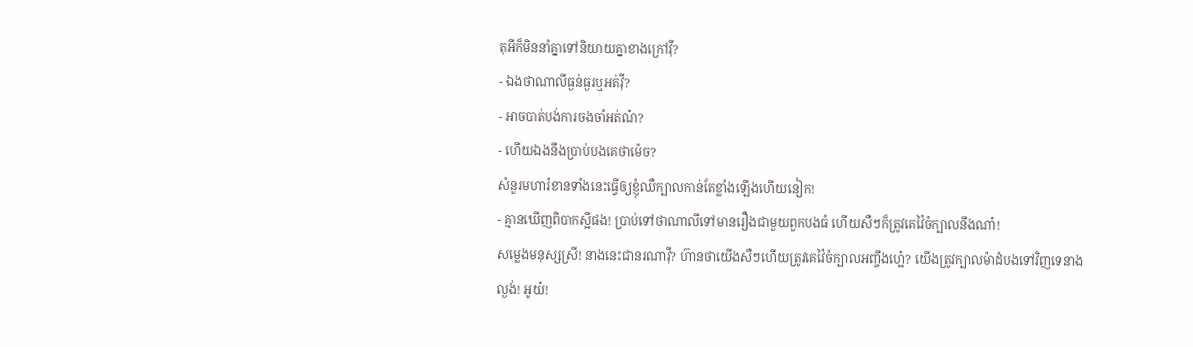តុអីក៏មិននាំគ្នាទៅនិយាយគ្នាខាងក្រៅវ៉ី?
- ឯងថាណាលីធ្ងន់ធ្ងរឬអត់វ៉ី?
- អាចបាត់បង់ការចងចាំអត់ណ៎?
- ហើយឯងនឹងប្រាប់បងគេថាម៉េច?
សំនួរមហារំខានទាំងនេះធ្វើឲ្យខ្ញុំឈឺក្បាលកាន់តែខ្លាំងឡើងហើយនៀក!
- គ្មានឃើញពិបាកស្អីផង! ប្រាប់ទៅថាណាលីទៅមានរឿងជាមួយពួកបងធំ ហើយសឺៗក៏ត្រូវគេវ៉ៃចំក្បាលនឹងណា៎!
សម្លេងមនុស្សស្រី! នាងនេះជានរណាវ៉ី? ហ៊ានថាយើងសឺៗហើយត្រូវគេវ៉ៃចំក្បាលអញ្ចឹងហ្អេ៎? យើងត្រូវក្បាលម៉ាដំបងទៅវិញទេនាង
ល្ងង់! អូយ៎!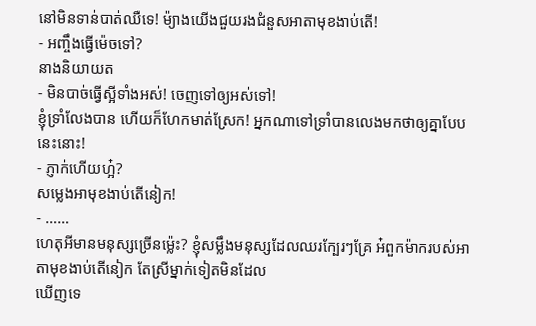នៅមិនទាន់បាត់ឈឺទេ! ម៉្យាងយើងជួយរងជំនួសអាតាមុខងាប់តើ!
- អញ្ចឹងធ្វើម៉េចទៅ?
នាងនិយាយត
- មិនបាច់ធ្វើស្អីទាំងអស់! ចេញទៅឲ្យអស់ទៅ!
ខ្ញុំទ្រាំលែងបាន ហើយក៏ហែកមាត់ស្រែក! អ្នកណាទៅទ្រាំបានលេងមកថាឲ្យគ្នាបែបនេះនោះ!
- ភ្ញាក់ហើយហ្អ៎?
សម្លេងអាមុខងាប់តើនៀក!
- ……
ហេតុអីមានមនុស្សច្រើនម៉្លេះ? ខ្ញុំសម្លឹងមនុស្សដែលឈរក្បែរៗគ្រែ អ៎ពួកម៉ាករបស់អាតាមុខងាប់តើនៀក តែស្រីម្នាក់ទៀតមិនដែល
ឃើញទេ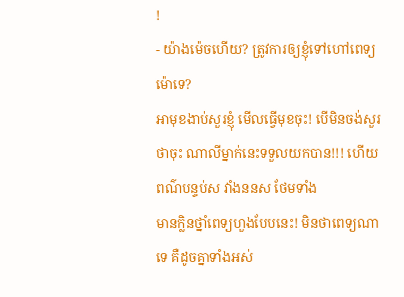!
- យ៉ាងម៉េចហើយ? ត្រូវការឲ្យខ្ញុំទៅហៅពេទ្យម៉ោទេ?
អាមុខងាប់សួរខ្ញុំ មើលធ្វើមុខចុះ! បើមិនចង់សួរថាចុះ ណាលីម្នាក់នេះទទួលយកបាន!!! ហើយពណ៌បន្ទប់ស វាំងននស ថែមទាំង
មានក្លិនថ្នាំពេទ្យហួងបែបនេះ! មិនថាពេទ្យណាទេ គឺដូចគ្នាទាំងអស់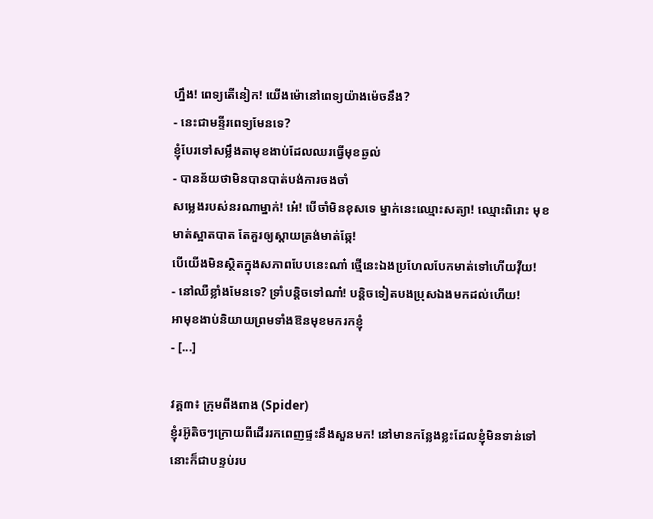ហ្នឹង! ពេទ្យតើនៀក! យើងម៉ោនៅពេទ្យយ៉ាងម៉េចនឹង?
- នេះជាមន្ទីរពេទ្យមែនទេ?
ខ្ញុំបែរទៅសម្លឹងតាមុខងាប់ដែលឈរធ្វើមុខឆ្ងល់
- បានន័យថាមិនបានបាត់បង់ការចងចាំ
សម្លេងរបស់នរណាម្នាក់! អេ៎! បើចាំមិនខុសទេ ម្នាក់នេះឈ្មោះសត្យា! ឈ្មោះពិរោះ មុខមាត់ស្អាតបាត តែគួរឲ្យស្ដាយត្រង់មាត់ឆ្កែ!
បើយើងមិនស្ថិតក្នុងសភាពបែបនេះណា៎ ថ្មើនេះឯងប្រហែលបែកមាត់ទៅហើយវ៉ីយ!
- នៅឈឺខ្លាំងមែនទេ? ទ្រាំបន្តិចទៅណា៎! បន្តិចទៀតបងប្រុសឯងមកដល់ហើយ!
អាមុខងាប់និយាយព្រមទាំងឱនមុខមករកខ្ញុំ
- [...]

វគ្គ៣៖ ក្រុមពីងពាង (Spider)
ខ្ញុំរអ៊ូតិចៗក្រោយពីដើររកពេញផ្ទះនឹងសួនមក! នៅមានកន្លែងខ្លះដែលខ្ញុំមិនទាន់ទៅ នោះក៏ជាបន្ទប់រប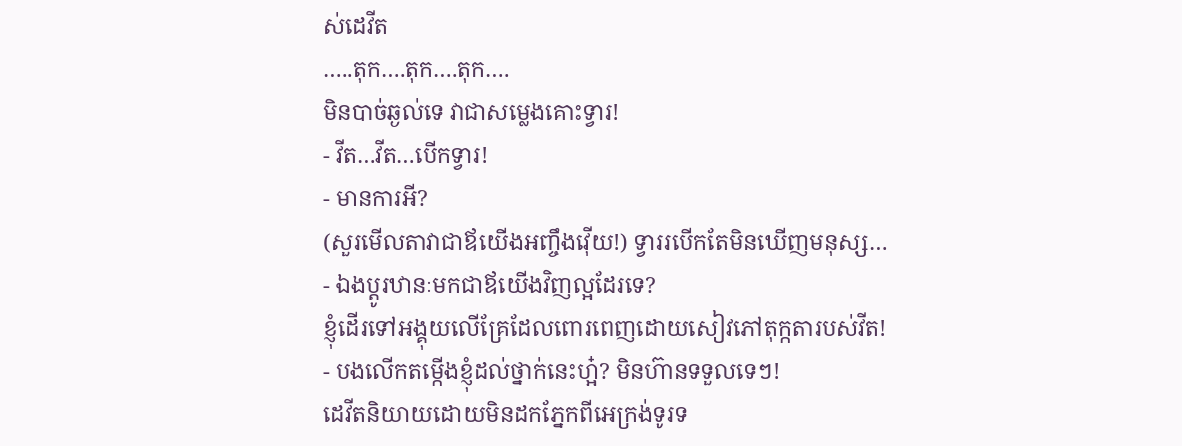ស់ដេវីត
…..តុក….តុក….តុក….
មិនបាច់ឆ្ងល់ទេ វាជាសម្លេងគោះទ្វារ!
- វីត…វីត…បើកទ្វារ!
- មានការអី?
(សួរមើលតាវាជាឪយើងអញ្ចឹងវ៉ើយ!) ទ្វាររបើកតែមិនឃើញមនុស្ស…
- ឯងប្ដូរឋានៈមកជាឪយើងវិញល្អដែរទេ?
ខ្ញុំដើរទៅអង្គុយលើគ្រែដែលពោរពេញដោយសៀវភៅតុក្កតារបស់វីត!
- បងលើកតម្កើងខ្ញុំដល់ថ្នាក់នេះហ្អ៎? មិនហ៊ានទទួលទេៗ!
ដេវីតនិយាយដោយមិនដកភ្នែកពីអេក្រង់ទូរទ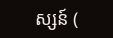ស្សន៍ (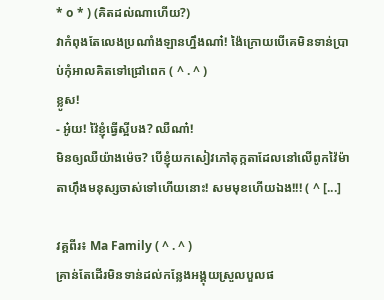* o * ) (គិតដល់ណាហើយ?)
វាកំពុងតែលេងប្រណាំងឡានហ្នឹងណា៎! ង៉ៃក្រោយបើគេមិនទាន់ប្រាប់កុំអាលគិតទៅជ្រៅពេក ( ^ . ^ )
ខ្លូស!
- អូ៎យ! វ៉ៃខ្ញុំធ្វើស្អីបង? ឈឺណា៎!
មិនឲ្យឈឺយ៉ាងម៉េច? បើខ្ញុំយកសៀវភៅតុក្កតាដែលនៅលើពូកវ៉ៃម៉ាតាហ៊ឹងមនុស្សចាស់ទៅហើយនោះ! សមមុខហើយឯង!!! ( ^ [...]

វគ្គពីរ៖ Ma Family ( ^ . ^ )
គ្រាន់តែដើរមិនទាន់ដល់កន្លែងអង្គុយស្រួលបួលផ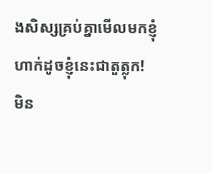ងសិស្សគ្រប់គ្នាមើលមកខ្ញុំហាក់ដូចខ្ញុំនេះជាតួត្លុក!
មិន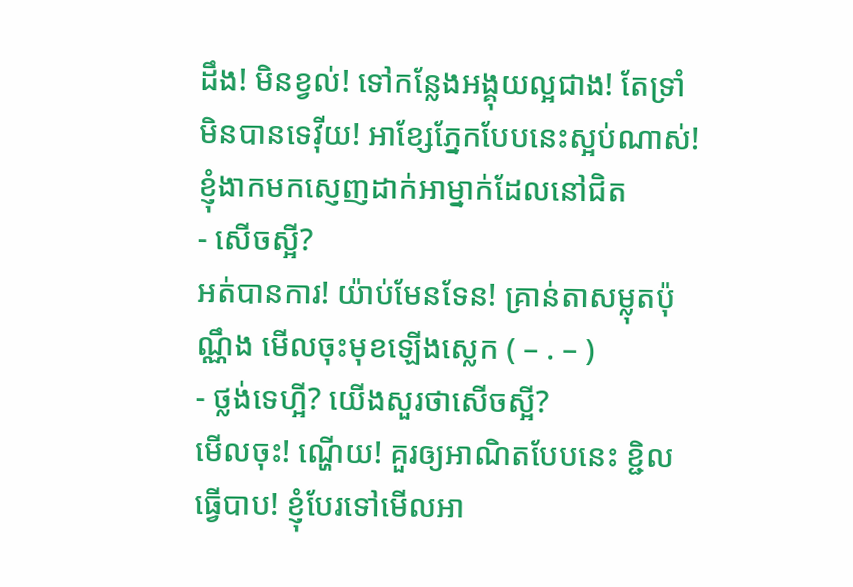ដឹង! មិនខ្វល់! ទៅកន្លែងអង្គុយល្អជាង! តែទ្រាំមិនបានទេវ៉ីយ! អាខ្សែភ្នែកបែបនេះស្អប់ណាស់!
ខ្ញុំងាកមកស្ញេញដាក់អាម្នាក់ដែលនៅជិត
- សើចស្អី?
អត់បានការ! យ៉ាប់មែនទែន! គ្រាន់តាសម្លុតប៉ុណ្ណឹង មើលចុះមុខឡើងស្លេក ( – . – )
- ថ្លង់ទេហ្អី? យើងសួរថាសើចស្អី?
មើលចុះ! ណ្ហើយ! គួរឲ្យអាណិតបែបនេះ ខ្ជិលធ្វើបាប! ខ្ញុំបែរទៅមើលអា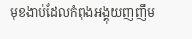មុខងាប់ដែលកំពុងអង្គុយញញឹម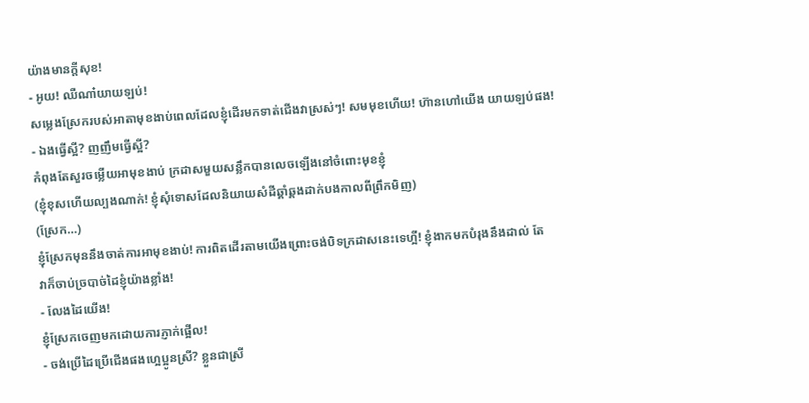យ៉ាងមានក្ដីសុខ!
- អូយ! ឈឺណា៎យាយឡប់!
សម្លេងស្រែករបស់អាតាមុខងាប់ពេលដែលខ្ញុំដើរមកទាត់ជើងវាស្រស់ៗ! សមមុខហើយ! ហ៊ានហៅយើង យាយឡប់ផង!
- ឯងធ្វើស្អី? ញញឹមធ្វើស្អី?
កំពុងតែសួរចម្លើយអាមុខងាប់ ក្រដាសមួយសន្លឹកបានលេចឡើងនៅចំពោះមុខខ្ញុំ
(ខ្ញុំខុសហើយល្បងណាក់! ខ្ញុំសុំទោសដែលនិយាយសំដីឆ្គាំឆ្គងដាក់បងកាលពីព្រឹកមិញ)
(ស្រែក…)
ខ្ញុំស្រែកមុននឹងចាត់ការអាមុខងាប់! ការពិតដើរតាមយើងព្រោះចង់បិទក្រដាសនេះទេហ្អី! ខ្ញុំងាកមកបំរុងនឹងដាល់ តែ
វាក៏ចាប់ច្របាច់ដៃខ្ញុំយ៉ាងខ្លាំង!
- លែងដៃយើង!
ខ្ញុំស្រែកចេញមកដោយការភ្ញាក់ផ្អើល!
- ចង់ប្រើដៃប្រើជើងផងហ្អេប្អូនស្រី? ខ្លួនជាស្រី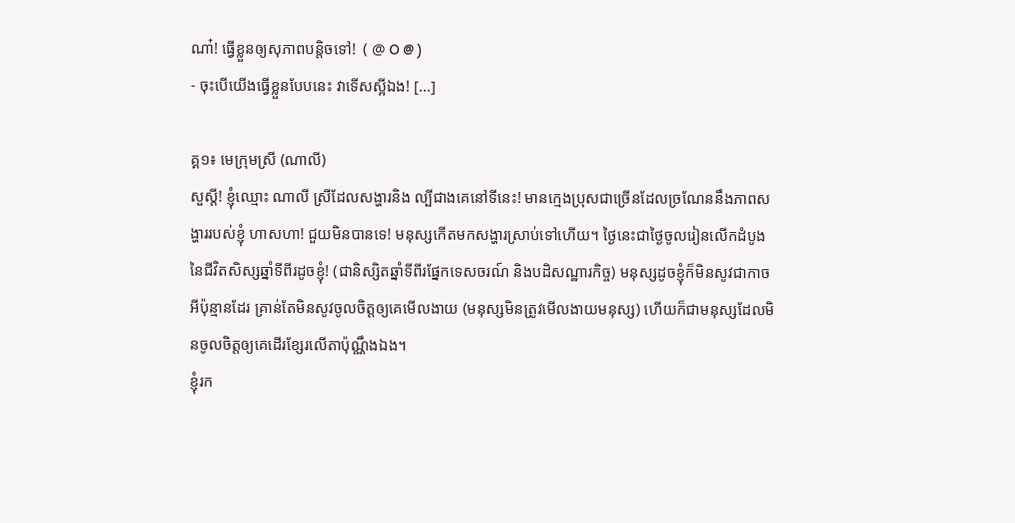ណា៎! ធ្វើខ្លួនឲ្យសុភាពបន្តិចទៅ!  ( @ O @ )
- ចុះបើយើងធ្វើខ្លួនបែបនេះ វាទើសស្អីឯង! [...]

គ្គ១៖ មេក្រុមស្រី (ណាលី)
សួស្ដី! ខ្ញុំឈ្មោះ ណាលី ស្រីដែលសង្ហារនិង ល្បីជាងគេនៅទីនេះ! មានក្មេងប្រុសជាច្រើនដែលច្រណែននឹងភាពសង្ហាររបស់ខ្ញុំ ហាសហា! ជួយមិនបានទេ! មនុស្សកើតមកសង្ហារស្រាប់ទៅហើយ។ ថ្ងៃនេះជាថ្ងៃចូលរៀនលើកដំបូងនៃជីវិតសិស្សឆ្នាំទីពីរដូចខ្ញុំ! (ជានិស្សិតឆ្នាំទីពីរផ្នែកទេសចរណ៍ និងបដិសណ្ឋារកិច្ច) មនុស្សដូចខ្ញុំក៏មិនសូវជាកាចអីប៉ុន្មានដែរ គ្រាន់តែមិនសូវចូលចិត្តឲ្យគេមើលងាយ (មនុស្សមិនត្រូវមើលងាយមនុស្ស) ហើយក៏ជាមនុស្សដែលមិនចូលចិត្តឲ្យគេដើរខ្សែរលើតាប៉ុណ្ណឹងឯង។
ខ្ញុំរក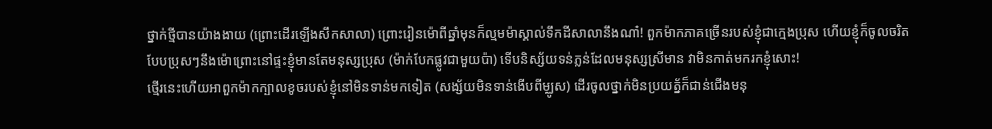ថ្នាក់ថ្មីបានយ៉ាងងាយ (ព្រោះដើរឡើងសឹកសាលា) ព្រោះរៀនម៉ោពីឆ្នាំមុនក៏ល្មមម៉ាស្គាល់ទឹកដីសាលានឹងណា៎! ពួកម៉ាកភាគច្រើនរបស់ខ្ញុំជាក្មេងប្រុស ហើយខ្ញុំក៏ចូលចរិតបែបប្រុសៗនឹងម៉ោព្រោះនៅផ្ទះខ្ញុំមានតែមនុស្សប្រុស (ម៉ាក់បែកផ្លូវជាមួយប៉ា) ទើបនិស្ស័យទន់ភ្លន់ដែលមនុស្សស្រីមាន វាមិនកាត់មករកខ្ញុំសោះ!
ថ្មើរនេះហើយអាពួកម៉ាកក្បាលខូចរបស់ខ្ញុំនៅមិនទាន់មកទៀត (សង្ស័យមិនទាន់ងើបពីម្ឈូស) ដើរចូលថ្នាក់មិនប្រយត្ន័ក៏ជាន់ជើងមនុ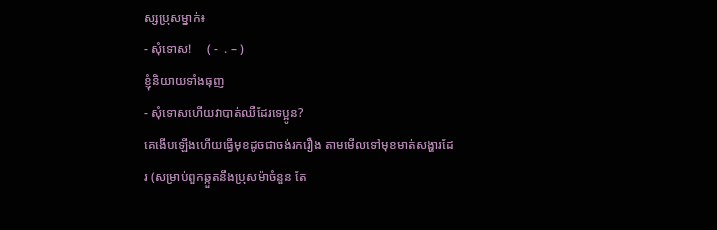ស្សប្រុសម្នាក់៖
- សុំទោស!     ( -  . – )
ខ្ញុំនិយាយទាំងធុញ
- សុំទោសហើយវាបាត់ឈឺដែរទេប្អូន?
គេងើបឡើងហើយធ្វើមុខដូចជាចង់រករឿង តាមមើលទៅមុខមាត់សង្ហារដែរ (សម្រាប់ពួកឆ្កួតនឹងប្រុសម៉ាចំនួន តែ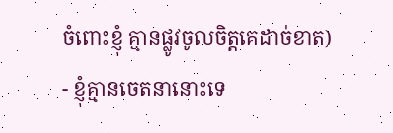ចំពោះខ្ញុំ គ្មានផ្លូវចូលចិត្តគេដាច់ខាត)
- ខ្ញុំគ្មានចេតនានោះទេ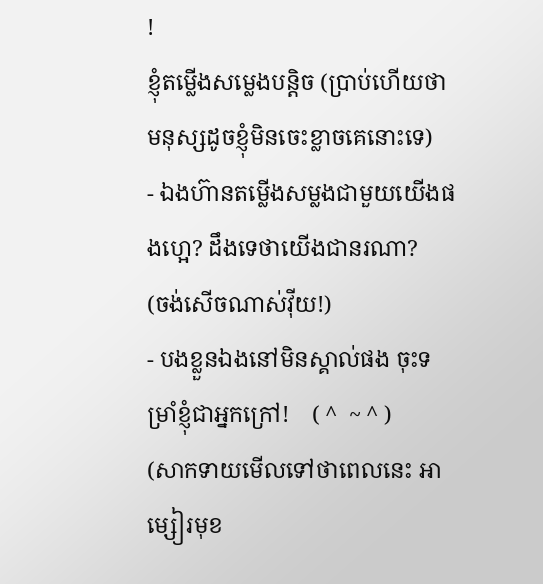!
ខ្ញុំតម្លើងសម្លេងបន្តិច (ប្រាប់ហើយថាមនុស្សដូចខ្ញុំមិនចេះខ្លាចគេនោះទេ)
- ឯងហ៊ានតម្លើងសម្លងជាមួយយើងផងហ្អេ? ដឹងទេថាយើងជានរណា?
(ចង់សើចណាស់វ៉ីយ!)
- បងខ្លួនឯងនៅមិនស្គាល់ផង ចុះទម្រាំខ្ញុំជាអ្នកក្រៅ!    ( ^  ~ ^ )
(សាកទាយមើលទៅថាពេលនេះ អាម្សៀរមុខ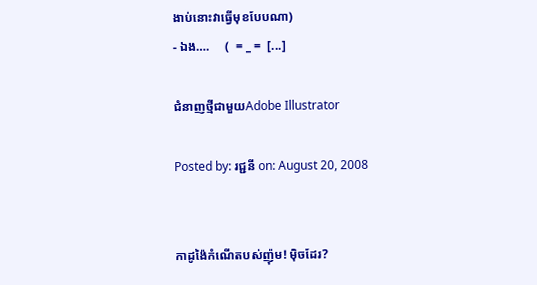ងាប់នោះវាធ្វើមុខបែបណា)
- ឯង….     (  = _ =  [...]

ជំនាញថ្មីជាមួយAdobe Illustrator

Posted by: រជ្ជនី on: August 20, 2008


កាដូង៉ៃកំណើតបស់ញ៉ុម! ម៉ិចដែរ?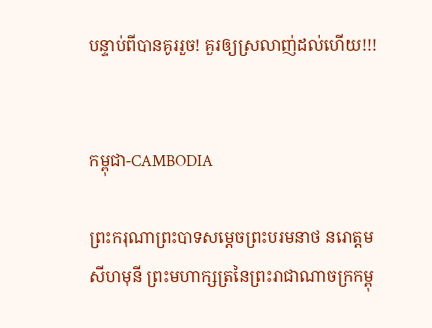បន្ទាប់ពីបានគូររួច! គួរឲ្យស្រលាញ់ដល់ហើយ!!!


កម្ពុជា-CAMBODIA

ព្រះករុណាព្រះបាទសម្ដេចព្រះបរមនាថ នរោត្ដមសីហមុនី ព្រះមហាក្សត្រនៃព្រះរាជាណាចក្រកម្ពុ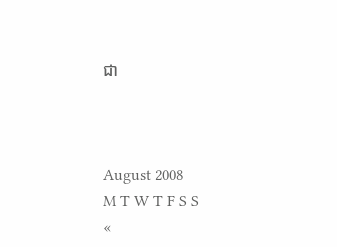ជា



August 2008
M T W T F S S
«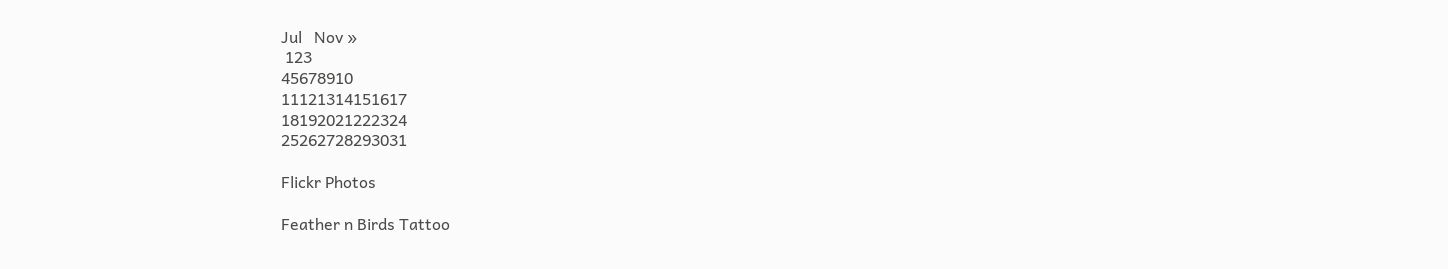Jul   Nov »
 123
45678910
11121314151617
18192021222324
25262728293031

Flickr Photos

Feather n Birds Tattoo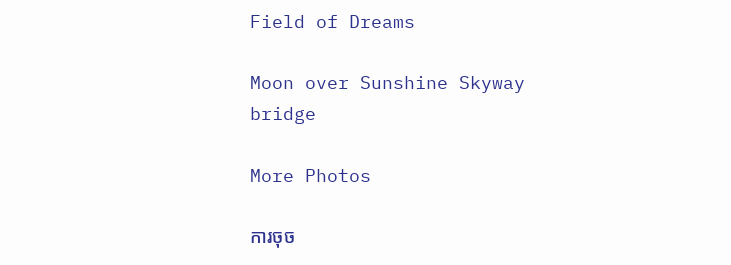Field of Dreams

Moon over Sunshine Skyway bridge

More Photos

ការចុច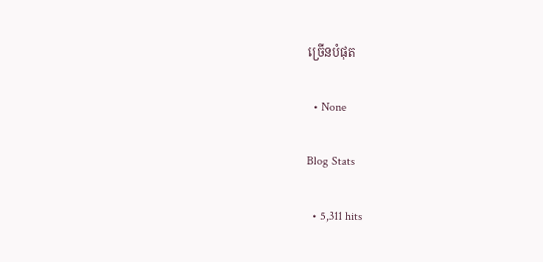ច្រើនបំផុត

  • None

Blog Stats

  • 5,311 hits